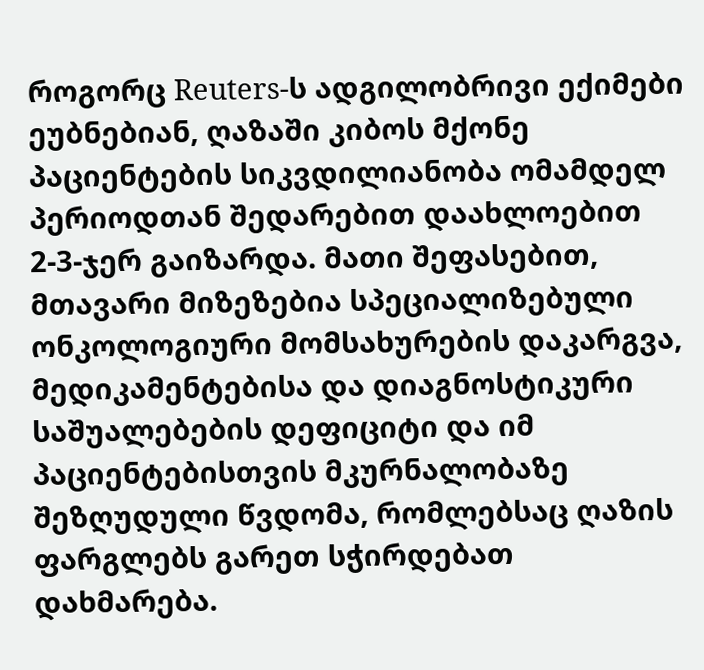როგორც Reuters-ს ადგილობრივი ექიმები ეუბნებიან, ღაზაში კიბოს მქონე პაციენტების სიკვდილიანობა ომამდელ პერიოდთან შედარებით დაახლოებით 2-3-ჯერ გაიზარდა. მათი შეფასებით, მთავარი მიზეზებია სპეციალიზებული ონკოლოგიური მომსახურების დაკარგვა, მედიკამენტებისა და დიაგნოსტიკური საშუალებების დეფიციტი და იმ პაციენტებისთვის მკურნალობაზე შეზღუდული წვდომა, რომლებსაც ღაზის ფარგლებს გარეთ სჭირდებათ დახმარება.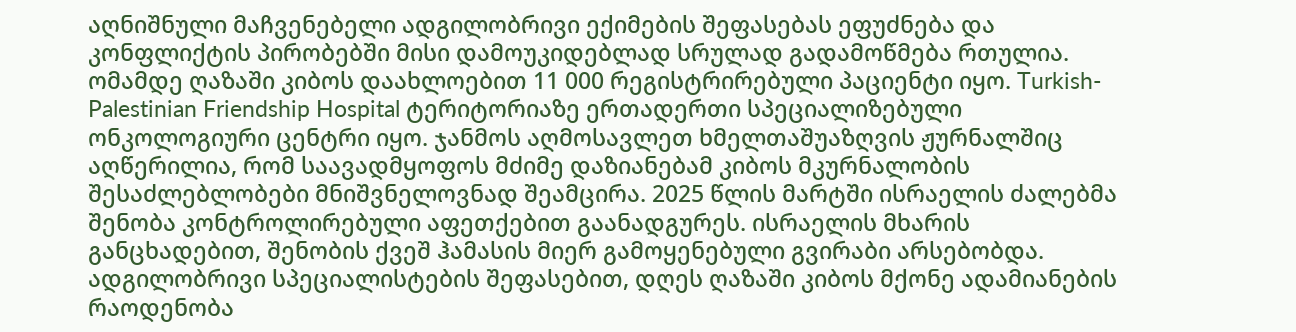აღნიშნული მაჩვენებელი ადგილობრივი ექიმების შეფასებას ეფუძნება და კონფლიქტის პირობებში მისი დამოუკიდებლად სრულად გადამოწმება რთულია.
ომამდე ღაზაში კიბოს დაახლოებით 11 000 რეგისტრირებული პაციენტი იყო. Turkish-Palestinian Friendship Hospital ტერიტორიაზე ერთადერთი სპეციალიზებული ონკოლოგიური ცენტრი იყო. ჯანმოს აღმოსავლეთ ხმელთაშუაზღვის ჟურნალშიც აღწერილია, რომ საავადმყოფოს მძიმე დაზიანებამ კიბოს მკურნალობის შესაძლებლობები მნიშვნელოვნად შეამცირა. 2025 წლის მარტში ისრაელის ძალებმა შენობა კონტროლირებული აფეთქებით გაანადგურეს. ისრაელის მხარის განცხადებით, შენობის ქვეშ ჰამასის მიერ გამოყენებული გვირაბი არსებობდა.
ადგილობრივი სპეციალისტების შეფასებით, დღეს ღაზაში კიბოს მქონე ადამიანების რაოდენობა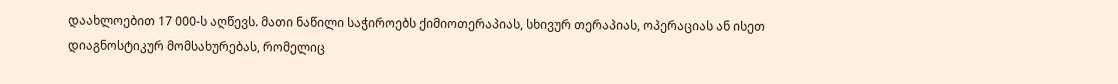დაახლოებით 17 000-ს აღწევს. მათი ნაწილი საჭიროებს ქიმიოთერაპიას, სხივურ თერაპიას, ოპერაციას ან ისეთ დიაგნოსტიკურ მომსახურებას, რომელიც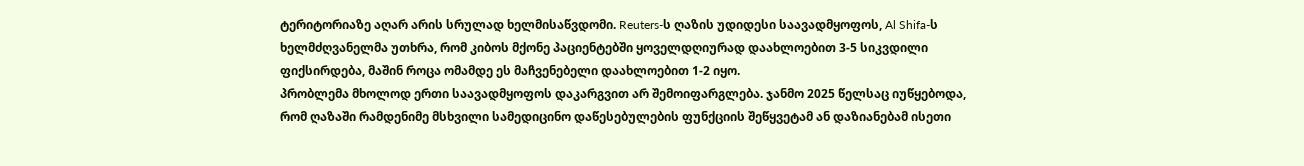ტერიტორიაზე აღარ არის სრულად ხელმისაწვდომი. Reuters-ს ღაზის უდიდესი საავადმყოფოს, Al Shifa-ს ხელმძღვანელმა უთხრა, რომ კიბოს მქონე პაციენტებში ყოველდღიურად დაახლოებით 3-5 სიკვდილი ფიქსირდება, მაშინ როცა ომამდე ეს მაჩვენებელი დაახლოებით 1-2 იყო.
პრობლემა მხოლოდ ერთი საავადმყოფოს დაკარგვით არ შემოიფარგლება. ჯანმო 2025 წელსაც იუწყებოდა, რომ ღაზაში რამდენიმე მსხვილი სამედიცინო დაწესებულების ფუნქციის შეწყვეტამ ან დაზიანებამ ისეთი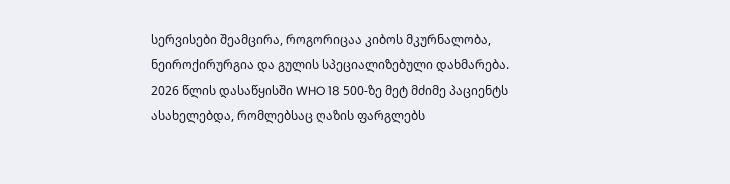სერვისები შეამცირა, როგორიცაა კიბოს მკურნალობა, ნეიროქირურგია და გულის სპეციალიზებული დახმარება. 2026 წლის დასაწყისში WHO 18 500-ზე მეტ მძიმე პაციენტს ასახელებდა, რომლებსაც ღაზის ფარგლებს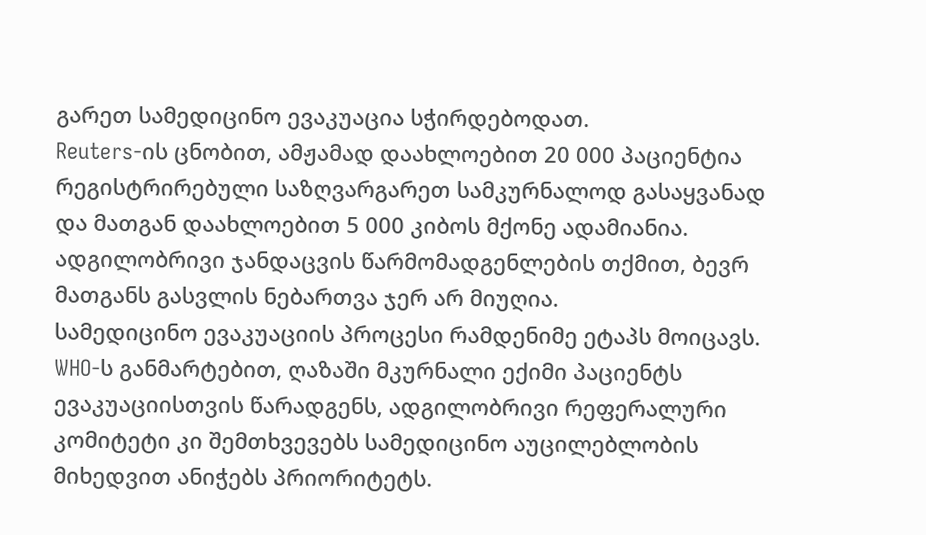გარეთ სამედიცინო ევაკუაცია სჭირდებოდათ.
Reuters-ის ცნობით, ამჟამად დაახლოებით 20 000 პაციენტია რეგისტრირებული საზღვარგარეთ სამკურნალოდ გასაყვანად და მათგან დაახლოებით 5 000 კიბოს მქონე ადამიანია. ადგილობრივი ჯანდაცვის წარმომადგენლების თქმით, ბევრ მათგანს გასვლის ნებართვა ჯერ არ მიუღია.
სამედიცინო ევაკუაციის პროცესი რამდენიმე ეტაპს მოიცავს. WHO-ს განმარტებით, ღაზაში მკურნალი ექიმი პაციენტს ევაკუაციისთვის წარადგენს, ადგილობრივი რეფერალური კომიტეტი კი შემთხვევებს სამედიცინო აუცილებლობის მიხედვით ანიჭებს პრიორიტეტს.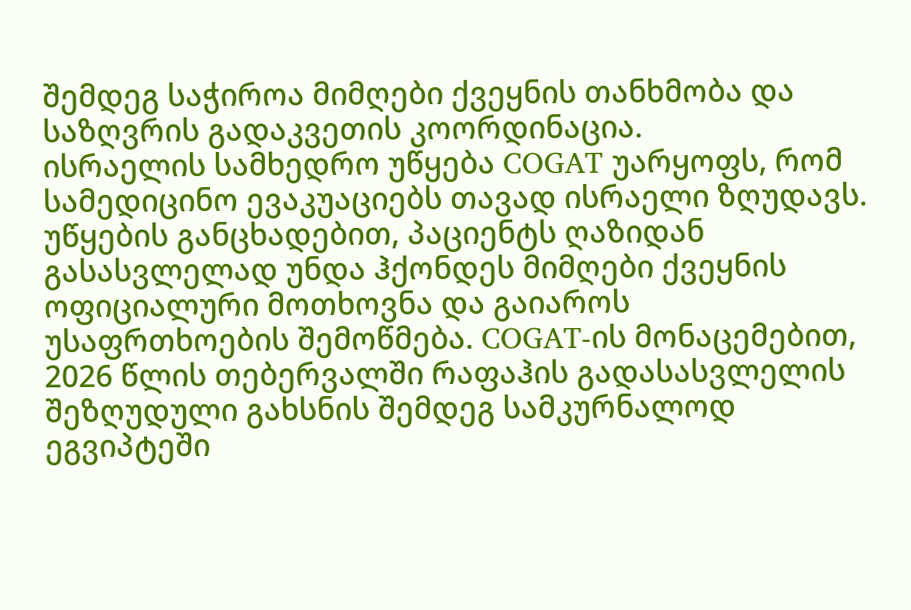შემდეგ საჭიროა მიმღები ქვეყნის თანხმობა და საზღვრის გადაკვეთის კოორდინაცია.
ისრაელის სამხედრო უწყება COGAT უარყოფს, რომ სამედიცინო ევაკუაციებს თავად ისრაელი ზღუდავს. უწყების განცხადებით, პაციენტს ღაზიდან გასასვლელად უნდა ჰქონდეს მიმღები ქვეყნის ოფიციალური მოთხოვნა და გაიაროს უსაფრთხოების შემოწმება. COGAT-ის მონაცემებით, 2026 წლის თებერვალში რაფაჰის გადასასვლელის შეზღუდული გახსნის შემდეგ სამკურნალოდ ეგვიპტეში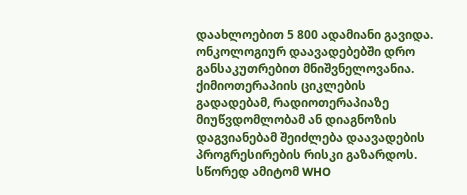დაახლოებით 5 800 ადამიანი გავიდა.
ონკოლოგიურ დაავადებებში დრო განსაკუთრებით მნიშვნელოვანია. ქიმიოთერაპიის ციკლების გადადებამ, რადიოთერაპიაზე მიუწვდომლობამ ან დიაგნოზის დაგვიანებამ შეიძლება დაავადების პროგრესირების რისკი გაზარდოს. სწორედ ამიტომ WHO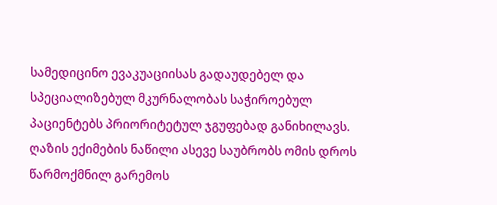სამედიცინო ევაკუაციისას გადაუდებელ და სპეციალიზებულ მკურნალობას საჭიროებულ პაციენტებს პრიორიტეტულ ჯგუფებად განიხილავს.
ღაზის ექიმების ნაწილი ასევე საუბრობს ომის დროს წარმოქმნილ გარემოს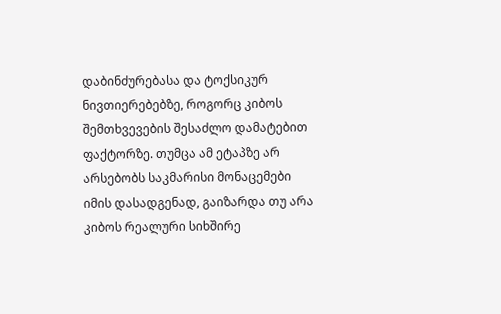დაბინძურებასა და ტოქსიკურ ნივთიერებებზე, როგორც კიბოს შემთხვევების შესაძლო დამატებით ფაქტორზე. თუმცა ამ ეტაპზე არ არსებობს საკმარისი მონაცემები იმის დასადგენად, გაიზარდა თუ არა კიბოს რეალური სიხშირე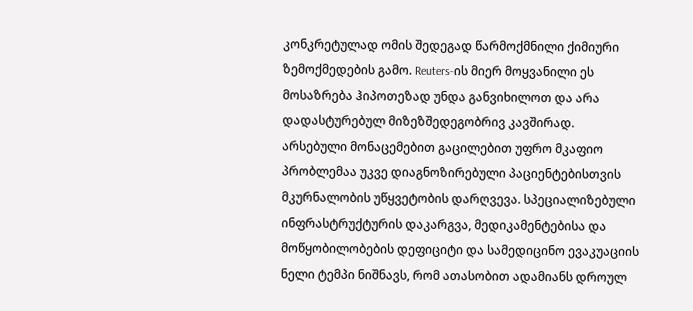კონკრეტულად ომის შედეგად წარმოქმნილი ქიმიური ზემოქმედების გამო. Reuters-ის მიერ მოყვანილი ეს მოსაზრება ჰიპოთეზად უნდა განვიხილოთ და არა დადასტურებულ მიზეზშედეგობრივ კავშირად.
არსებული მონაცემებით გაცილებით უფრო მკაფიო პრობლემაა უკვე დიაგნოზირებული პაციენტებისთვის მკურნალობის უწყვეტობის დარღვევა. სპეციალიზებული ინფრასტრუქტურის დაკარგვა, მედიკამენტებისა და მოწყობილობების დეფიციტი და სამედიცინო ევაკუაციის ნელი ტემპი ნიშნავს, რომ ათასობით ადამიანს დროულ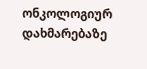ონკოლოგიურ დახმარებაზე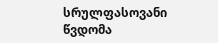სრულფასოვანი წვდომა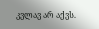კვლავ არ აქვს.